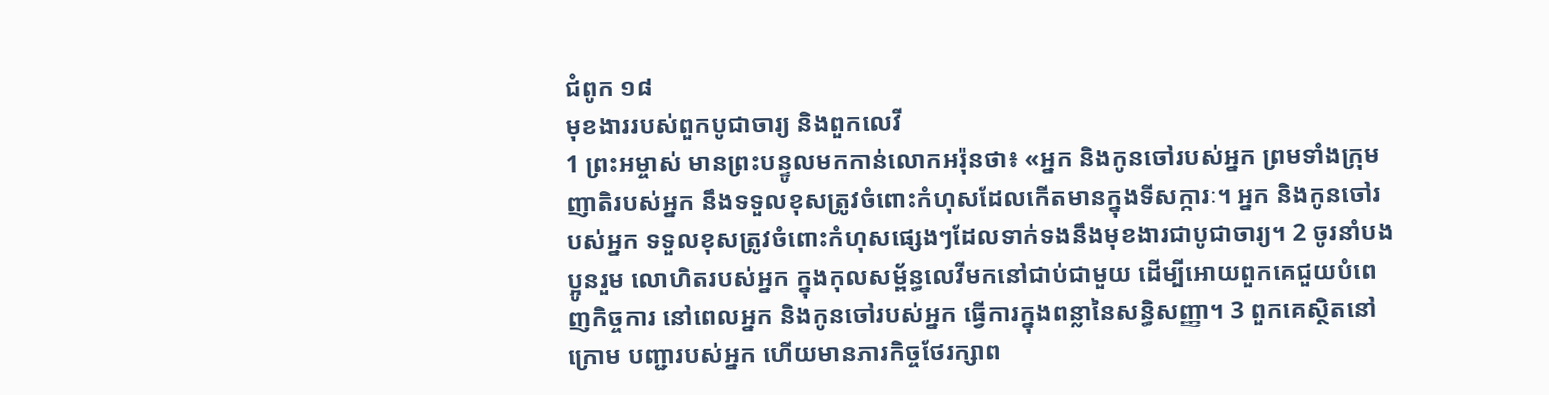ជំពូក ១៨
មុខងាររបស់ពួកបូជាចារ្យ និងពួកលេវី
1 ព្រះអម្ចាស់ មានព្រះបន្ទូលមកកាន់លោកអរ៉ុនថា៖ «អ្នក និងកូនចៅរបស់អ្នក ព្រមទាំងក្រុមញាតិរបស់អ្នក នឹងទទួលខុសត្រូវចំពោះកំហុសដែលកើតមានក្នុងទីសក្ការៈ។ អ្នក និងកូនចៅរបស់អ្នក ទទួលខុសត្រូវចំពោះកំហុសផ្សេងៗដែលទាក់ទងនឹងមុខងារជាបូជាចារ្យ។ 2 ចូរនាំបងប្អូនរួម លោហិតរបស់អ្នក ក្នុងកុលសម្ព័ន្ធលេវីមកនៅជាប់ជាមួយ ដើម្បីអោយពួកគេជួយបំពេញកិច្ចការ នៅពេលអ្នក និងកូនចៅរបស់អ្នក ធ្វើការក្នុងពន្លានៃសន្ធិសញ្ញា។ 3 ពួកគេស្ថិតនៅក្រោម បញ្ជារបស់អ្នក ហើយមានភារកិច្ចថែរក្សាព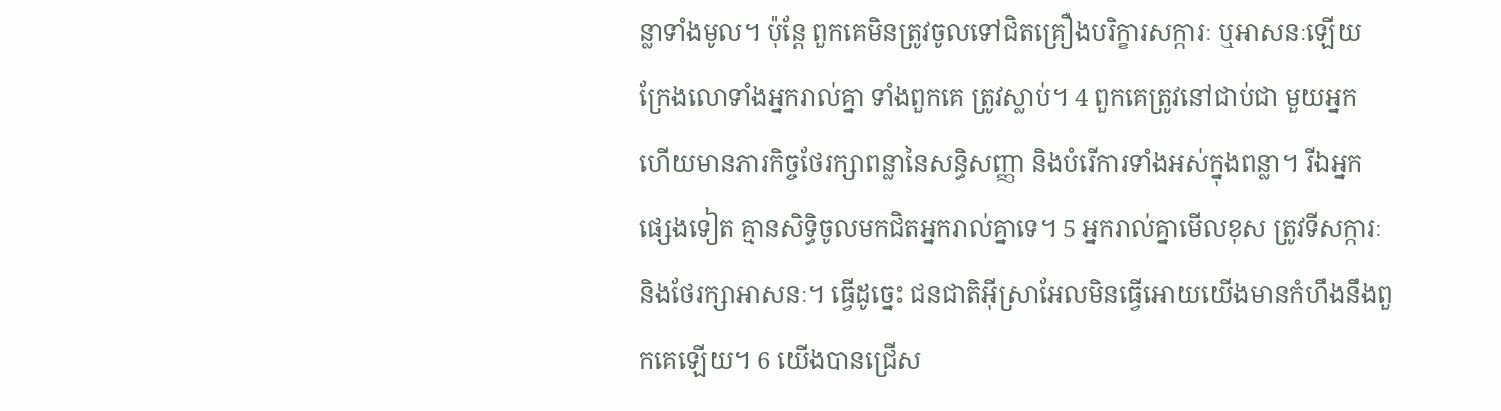ន្លាទាំងមូល។ ប៉ុន្តែ ពួកគេមិនត្រូវចូលទៅជិតគ្រឿងបរិក្ខារសក្ការៈ ឬអាសនៈឡើយ ក្រែងលោទាំងអ្នករាល់គ្នា ទាំងពួកគេ ត្រូវស្លាប់។ 4 ពួកគេត្រូវនៅជាប់ជា មួយអ្នក ហើយមានភារកិច្ចថែរក្សាពន្លានៃសន្ធិសញ្ញា និងបំរើការទាំងអស់ក្នុងពន្លា។ រីឯអ្នកផ្សេងទៀត គ្មានសិទ្ធិចូលមកជិតអ្នករាល់គ្នាទេ។ 5 អ្នករាល់គ្នាមើលខុស ត្រូវទីសក្ការៈ និងថែរក្សាអាសនៈ។ ធ្វើដូច្នេះ ជនជាតិអ៊ីស្រាអែលមិនធ្វើអោយយើងមានកំហឹងនឹងពួកគេឡើយ។ 6 យើងបានជ្រើស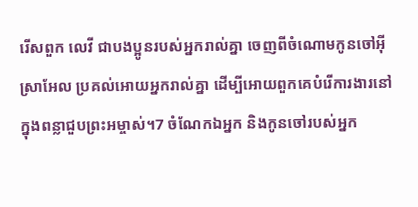រើសពួក លេវី ជាបងប្អូនរបស់អ្នករាល់គ្នា ចេញពីចំណោមកូនចៅអ៊ីស្រាអែល ប្រគល់អោយអ្នករាល់គ្នា ដើម្បីអោយពួកគេបំរើការងារនៅក្នុងពន្លាជួបព្រះអម្ចាស់។7 ចំណែកឯអ្នក និងកូនចៅរបស់អ្នក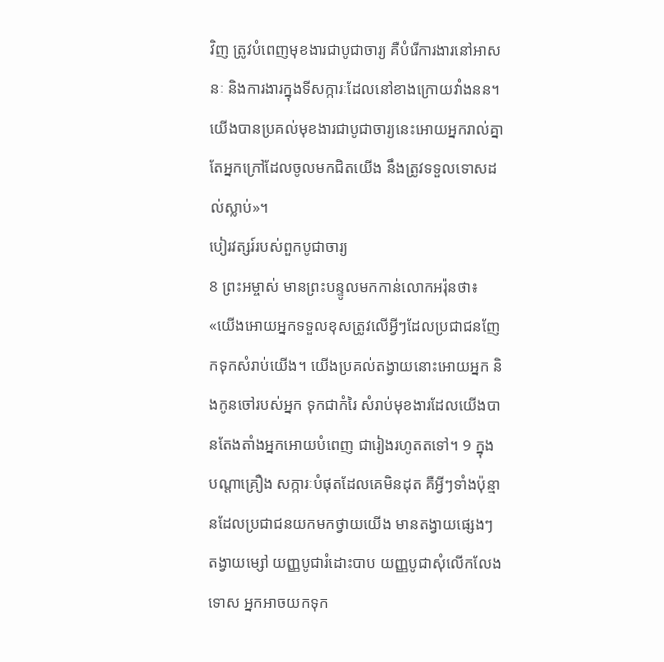វិញ ត្រូវបំពេញមុខងារជាបូជាចារ្យ គឺបំរើការងារនៅអាសនៈ និងការងារក្នុងទីសក្ការៈដែលនៅខាងក្រោយវាំងនន។ យើងបានប្រគល់មុខងារជាបូជាចារ្យនេះអោយអ្នករាល់គ្នា តែអ្នកក្រៅដែលចូលមកជិតយើង នឹងត្រូវទទួលទោសដល់ស្លាប់»។
បៀរវត្សរ៍របស់ពួកបូជាចារ្យ
8 ព្រះអម្ចាស់ មានព្រះបន្ទូលមកកាន់លោកអរ៉ុនថា៖ «យើងអោយអ្នកទទួលខុសត្រូវលើអ្វីៗដែលប្រជាជនញែកទុកសំរាប់យើង។ យើងប្រគល់តង្វាយនោះអោយអ្នក និងកូនចៅរបស់អ្នក ទុកជាកំរៃ សំរាប់មុខងារដែលយើងបានតែងតាំងអ្នកអោយបំពេញ ជារៀងរហូតតទៅ។ 9 ក្នុងបណ្ដាគ្រឿង សក្ការៈបំផុតដែលគេមិនដុត គឺអ្វីៗទាំងប៉ុន្មានដែលប្រជាជនយកមកថ្វាយយើង មានតង្វាយផ្សេងៗ តង្វាយម្សៅ យញ្ញបូជារំដោះបាប យញ្ញបូជាសុំលើកលែងទោស អ្នកអាចយកទុក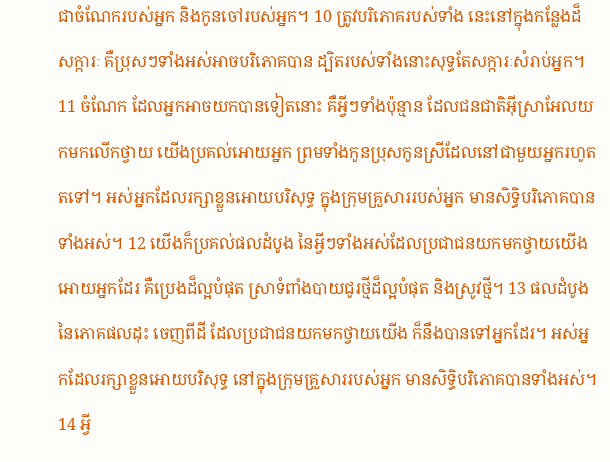ជាចំណែករបស់អ្នក និងកូនចៅរបស់អ្នក។ 10 ត្រូវបរិភោគរបស់ទាំង នេះនៅក្នុងកន្លែងដ៏សក្ការៈ គឺប្រុសៗទាំងអស់អាចបរិភោគបាន ដ្បិតរបស់ទាំងនោះសុទ្ធតែសក្ការៈសំរាប់អ្នក។
11 ចំណែក ដែលអ្នកអាចយកបានទៀតនោះ គឺអ្វីៗទាំងប៉ុន្មាន ដែលជនជាតិអ៊ីស្រាអែលយកមកលើកថ្វាយ យើងប្រគល់អោយអ្នក ព្រមទាំងកូនប្រុសកូនស្រីដែលនៅជាមួយអ្នករហូតតទៅ។ អស់អ្នកដែលរក្សាខ្លួនអោយបរិសុទ្ធ ក្នុងក្រុមគ្រួសាររបស់អ្នក មានសិទ្ធិបរិភោគបានទាំងអស់។ 12 យើងក៏ប្រគល់ផលដំបូង នៃអ្វីៗទាំងអស់ដែលប្រជាជនយកមកថ្វាយយើងអោយអ្នកដែរ គឺប្រេងដ៏ល្អបំផុត ស្រាទំពាំងបាយជូរថ្មីដ៏ល្អបំផុត និងស្រូវថ្មី។ 13 ផលដំបូងនៃភោគផលដុះ ចេញពីដី ដែលប្រជាជនយកមកថ្វាយយើង ក៏នឹងបានទៅអ្នកដែរ។ អស់អ្នកដែលរក្សាខ្លួនអោយបរិសុទ្ធ នៅក្នុងក្រុមគ្រួសាររបស់អ្នក មានសិទ្ធិបរិភោគបានទាំងអស់។ 14 អ្វី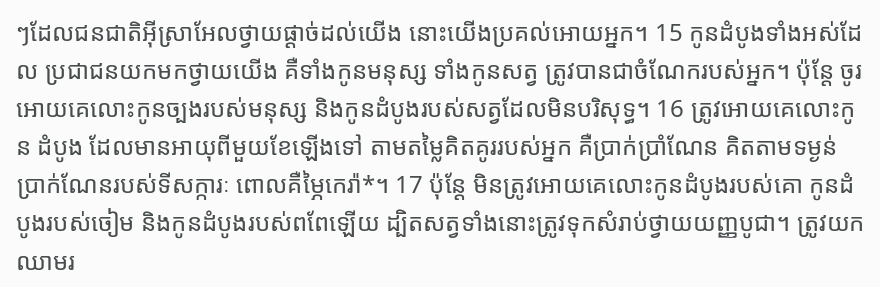ៗដែលជនជាតិអ៊ីស្រាអែលថ្វាយផ្ដាច់ដល់យើង នោះយើងប្រគល់អោយអ្នក។ 15 កូនដំបូងទាំងអស់ដែល ប្រជាជនយកមកថ្វាយយើង គឺទាំងកូនមនុស្ស ទាំងកូនសត្វ ត្រូវបានជាចំណែករបស់អ្នក។ ប៉ុន្តែ ចូរអោយគេលោះកូនច្បងរបស់មនុស្ស និងកូនដំបូងរបស់សត្វដែលមិនបរិសុទ្ធ។ 16 ត្រូវអោយគេលោះកូន ដំបូង ដែលមានអាយុពីមួយខែឡើងទៅ តាមតម្លៃគិតគូររបស់អ្នក គឺប្រាក់ប្រាំណែន គិតតាមទម្ងន់ប្រាក់ណែនរបស់ទីសក្ការៈ ពោលគឺម្ភៃកេរ៉ា*។ 17 ប៉ុន្តែ មិនត្រូវអោយគេលោះកូនដំបូងរបស់គោ កូនដំបូងរបស់ចៀម និងកូនដំបូងរបស់ពពែឡើយ ដ្បិតសត្វទាំងនោះត្រូវទុកសំរាប់ថ្វាយយញ្ញបូជា។ ត្រូវយកឈាមរ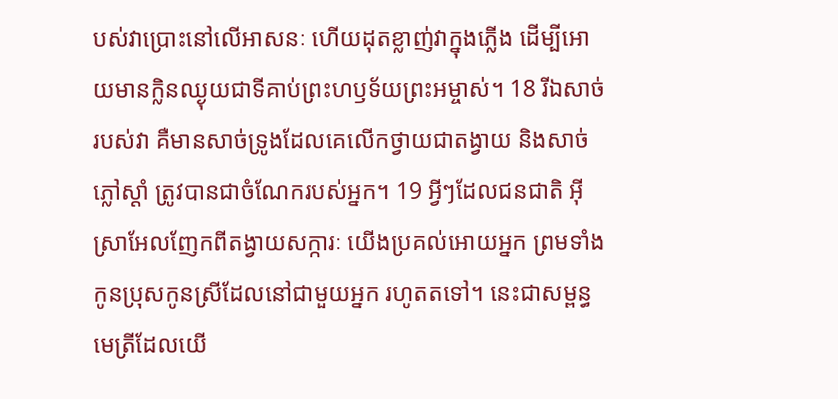បស់វាប្រោះនៅលើអាសនៈ ហើយដុតខ្លាញ់វាក្នុងភ្លើង ដើម្បីអោយមានក្លិនឈ្ងុយជាទីគាប់ព្រះហឫទ័យព្រះអម្ចាស់។ 18 រីឯសាច់របស់វា គឺមានសាច់ទ្រូងដែលគេលើកថ្វាយជាតង្វាយ និងសាច់ភ្លៅស្ដាំ ត្រូវបានជាចំណែករបស់អ្នក។ 19 អ្វីៗដែលជនជាតិ អ៊ីស្រាអែលញែកពីតង្វាយសក្ការៈ យើងប្រគល់អោយអ្នក ព្រមទាំងកូនប្រុសកូនស្រីដែលនៅជាមួយអ្នក រហូតតទៅ។ នេះជាសម្ពន្ធមេត្រីដែលយើ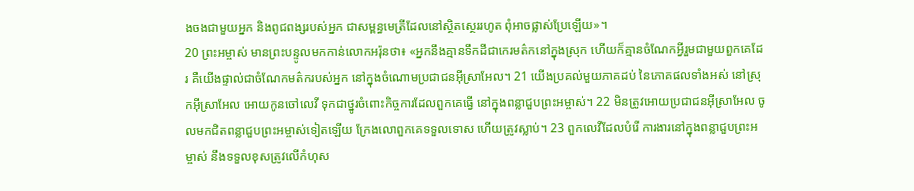ងចងជាមួយអ្នក និងពូជពង្សរបស់អ្នក ជាសម្ពន្ធមេត្រីដែលនៅស្ថិតស្ថេររហូត ពុំអាចផ្លាស់ប្រែឡើយ»។
20 ព្រះអម្ចាស់ មានព្រះបន្ទូលមកកាន់លោកអរ៉ុនថា៖ «អ្នកនឹងគ្មានទឹកដីជាកេរមត៌កនៅក្នុងស្រុក ហើយក៏គ្មានចំណែកអ្វីរួមជាមួយពួកគេដែរ គឺយើងផ្ទាល់ជាចំណែកមត៌ករបស់អ្នក នៅក្នុងចំណោមប្រជាជនអ៊ីស្រាអែល។ 21 យើងប្រគល់មួយភាគដប់ នៃភោគផលទាំងអស់ នៅស្រុកអ៊ីស្រាអែល អោយកូនចៅលេវី ទុកជាថ្នូរចំពោះកិច្ចការដែលពួកគេធ្វើ នៅក្នុងពន្លាជួបព្រះអម្ចាស់។ 22 មិនត្រូវអោយប្រជាជនអ៊ីស្រាអែល ចូលមកជិតពន្លាជួបព្រះអម្ចាស់ទៀតឡើយ ក្រែងលោពួកគេទទួលទោស ហើយត្រូវស្លាប់។ 23 ពួកលេវីដែលបំរើ ការងារនៅក្នុងពន្លាជួបព្រះអម្ចាស់ នឹងទទួលខុសត្រូវលើកំហុស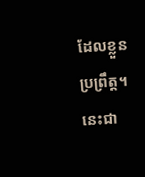ដែលខ្លួនប្រព្រឹត្ត។ នេះជា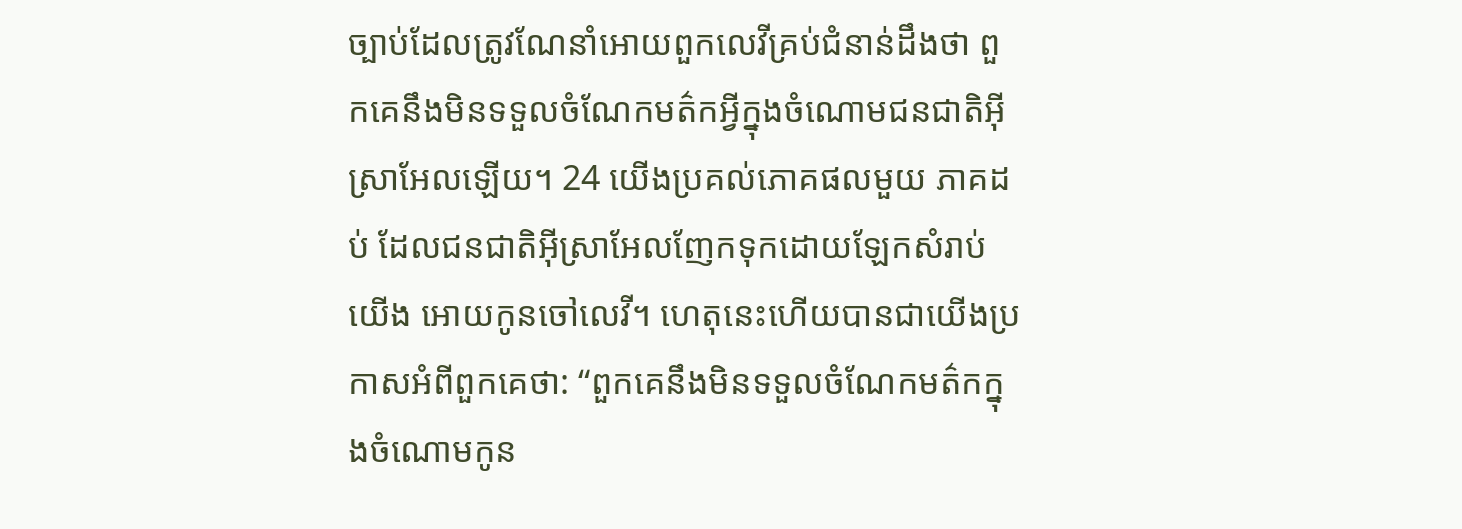ច្បាប់ដែលត្រូវណែនាំអោយពួកលេវីគ្រប់ជំនាន់ដឹងថា ពួកគេនឹងមិនទទួលចំណែកមត៌កអ្វីក្នុងចំណោមជនជាតិអ៊ីស្រាអែលឡើយ។ 24 យើងប្រគល់ភោគផលមួយ ភាគដប់ ដែលជនជាតិអ៊ីស្រាអែលញែកទុកដោយឡែកសំរាប់យើង អោយកូនចៅលេវី។ ហេតុនេះហើយបានជាយើងប្រកាសអំពីពួកគេថា: “ពួកគេនឹងមិនទទួលចំណែកមត៌កក្នុងចំណោមកូន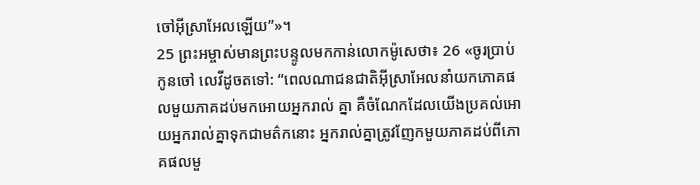ចៅអ៊ីស្រាអែលឡើយ”»។
25 ព្រះអម្ចាស់មានព្រះបន្ទូលមកកាន់លោកម៉ូសេថា៖ 26 «ចូរប្រាប់កូនចៅ លេវីដូចតទៅ: “ពេលណាជនជាតិអ៊ីស្រាអែលនាំយកភោគផលមួយភាគដប់មកអោយអ្នករាល់ គ្នា គឺចំណែកដែលយើងប្រគល់អោយអ្នករាល់គ្នាទុកជាមត៌កនោះ អ្នករាល់គ្នាត្រូវញែកមួយភាគដប់ពីភោគផលមួ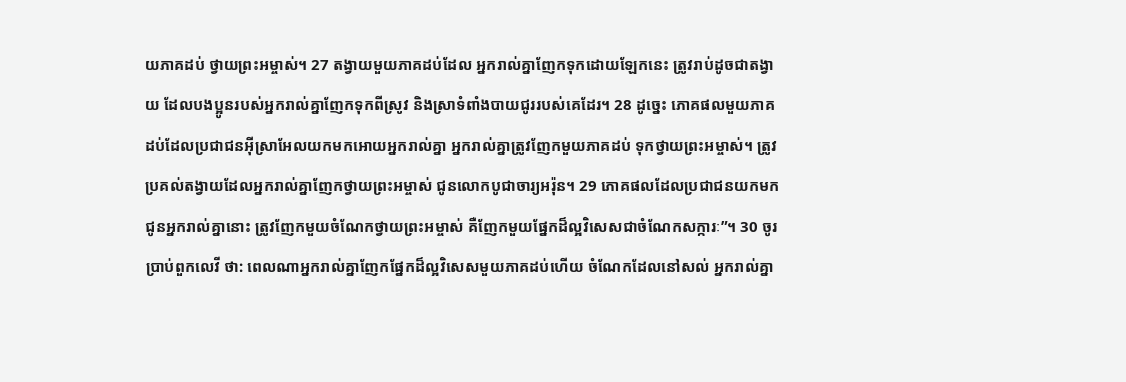យភាគដប់ ថ្វាយព្រះអម្ចាស់។ 27 តង្វាយមួយភាគដប់ដែល អ្នករាល់គ្នាញែកទុកដោយឡែកនេះ ត្រូវរាប់ដូចជាតង្វាយ ដែលបងប្អូនរបស់អ្នករាល់គ្នាញែកទុកពីស្រូវ និងស្រាទំពាំងបាយជូររបស់គេដែរ។ 28 ដូច្នេះ ភោគផលមួយភាគដប់ដែលប្រជាជនអ៊ីស្រាអែលយកមកអោយអ្នករាល់គ្នា អ្នករាល់គ្នាត្រូវញែកមួយភាគដប់ ទុកថ្វាយព្រះអម្ចាស់។ ត្រូវប្រគល់តង្វាយដែលអ្នករាល់គ្នាញែកថ្វាយព្រះអម្ចាស់ ជូនលោកបូជាចារ្យអរ៉ុន។ 29 ភោគផលដែលប្រជាជនយកមកជូនអ្នករាល់គ្នានោះ ត្រូវញែកមួយចំណែកថ្វាយព្រះអម្ចាស់ គឺញែកមួយផ្នែកដ៏ល្អវិសេសជាចំណែកសក្ការៈ”។ 30 ចូរប្រាប់ពួកលេវី ថា: ពេលណាអ្នករាល់គ្នាញែកផ្នែកដ៏ល្អវិសេសមួយភាគដប់ហើយ ចំណែកដែលនៅសល់ អ្នករាល់គ្នា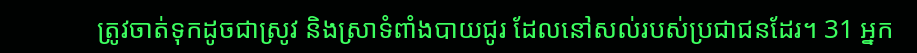ត្រូវចាត់ទុកដូចជាស្រូវ និងស្រាទំពាំងបាយជូរ ដែលនៅសល់របស់ប្រជាជនដែរ។ 31 អ្នក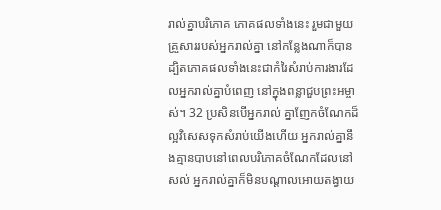រាល់គ្នាបរិភោគ ភោគផលទាំងនេះ រួមជាមួយគ្រួសាររបស់អ្នករាល់គ្នា នៅកន្លែងណាក៏បាន ដ្បិតភោគផលទាំងនេះជាកំរៃសំរាប់ការងារដែលអ្នករាល់គ្នាបំពេញ នៅក្នុងពន្លាជួបព្រះអម្ចាស់។ 32 ប្រសិនបើអ្នករាល់ គ្នាញែកចំណែកដ៏ល្អវិសេសទុកសំរាប់យើងហើយ អ្នករាល់គ្នានឹងគ្មានបាបនៅពេលបរិភោគចំណែកដែលនៅសល់ អ្នករាល់គ្នាក៏មិនបណ្ដាលអោយតង្វាយ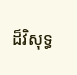ដ៏វិសុទ្ធ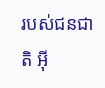របស់ជនជាតិ អ៊ី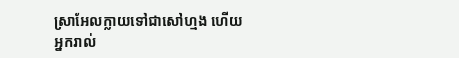ស្រាអែលក្លាយទៅជាសៅហ្មង ហើយអ្នករាល់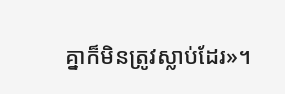គ្នាក៏មិនត្រូវស្លាប់ដែរ»។